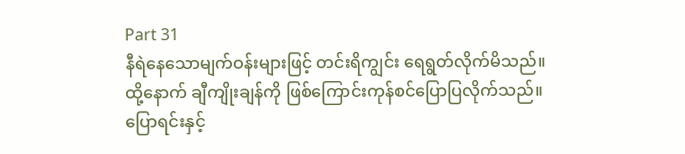Part 31
နီရဲနေသောမျက်ဝန်းများဖြင့် တင်းရိကျွင်း ရေရွတ်လိုက်မိသည်။ ထို့နောက် ချီကျိုးချန်ကို ဖြစ်ကြောင်းကုန်စင်ပြောပြလိုက်သည်။
ပြောရင်းနှင့်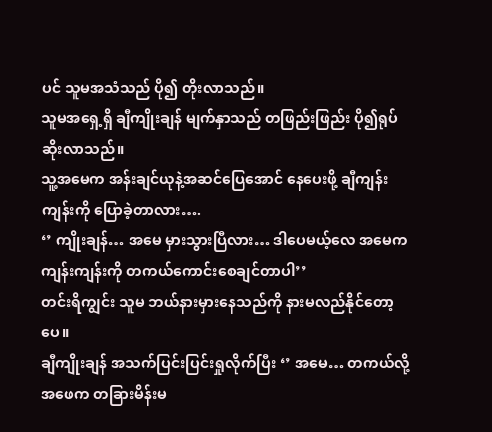ပင် သူမအသံသည် ပို၍ တိုးလာသည်။
သူမအရှေ့ရှိ ချီကျိုးချန် မျက်နှာသည် တဖြည်းဖြည်း ပို၍ရုပ်ဆိုးလာသည်။
သူ့အမေက အန်းချင်ယုနဲ့အဆင်ပြေအောင် နေပေးဖို့ ချီကျန်းကျန်းကို ပြောခဲ့တာလား….
‘’ ကျိုးချန်… အမေ မှားသွားပြီလား… ဒါပေမယ့်လေ အမေက ကျန်းကျန်းကို တကယ်ကောင်းစေချင်တာပါ’’
တင်းရိကျွင်း သူမ ဘယ်နားမှားနေသည်ကို နားမလည်နိုင်တော့ပေ။
ချီကျိုးချန် အသက်ပြင်းပြင်းရှုလိုက်ပြီး ‘’ အမေ… တကယ်လို့ အဖေက တခြားမိန်းမ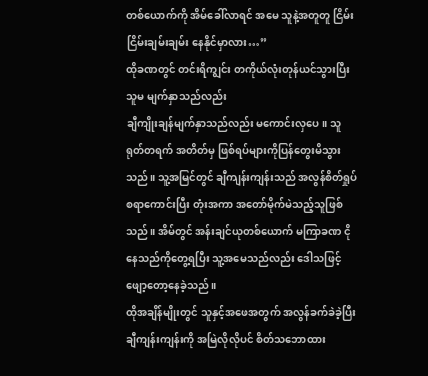တစ်ယောက်ကို အိမ်ခေါ်လာရင် အမေ သူနဲ့အတူတူ ငြိမ်းငြိမ်းချမ်းချမ်း နေနိုင်မှာလား…’’
ထိုခဏတွင် တင်းရိကျွင်း တကိုယ်လုံးတုန်ယင်သွားပြီး သူမ မျက်နှာသည်လည်း
ချီကျိုးချန်မျက်နှာသည်လည်း မကောင်းလှပေ။ သူ ရုတ်တရက် အတိတ်မှ ဖြစ်ရပ်များကိုပြန်တွေးမိသွားသည်။ သူ့အမြင်တွင် ချီကျန်းကျန်းသည် အလွန်စိတ်ရှုပ်စရာကောင်းပြီး တုံးအကာ အတော်မိုက်မဲသည့်သူဖြစ်သည်။ အိမ်တွင် အန်းချင်ယုတစ်ယောက် မကြာခဏ ငိုနေသည်ကိုတွေ့ရပြီး သူ့အမေသည်လည်း ဒေါသဖြင့် ဖျော့တော့နေခဲ့သည်။
ထိုအချိန်မျိုးတွင် သူနှင့်အဖေအတွက် အလွန်ခက်ခဲခဲ့ပြီး ချီကျန်းကျန်းကို အမြဲလိုလိုပင် စိတ်သဘောထား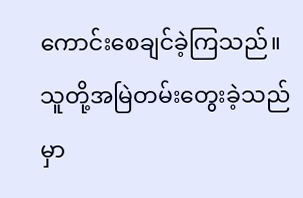ကောင်းစေချင်ခဲ့ကြသည်။ သူတို့အမြဲတမ်းတွေးခဲ့သည်မှာ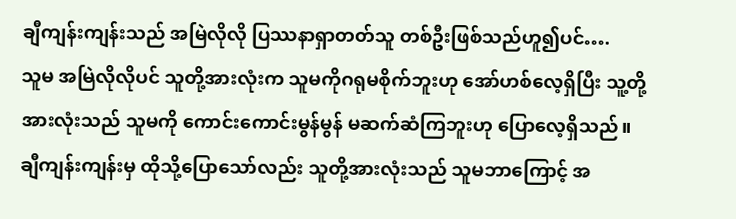ချီကျန်းကျန်းသည် အမြဲလိုလို ပြဿနာရှာတတ်သူ တစ်ဦးဖြစ်သည်ဟူ၍ပင်….
သူမ အမြဲလိုလိုပင် သူတို့အားလုံးက သူမကိုဂရုမစိုက်ဘူးဟု အော်ဟစ်လေ့ရှိပြီး သူ့တို့အားလုံးသည် သူမကို ကောင်းကောင်းမွန်မွန် မဆက်ဆံကြဘူးဟု ပြောလေ့ရှိသည်။
ချီကျန်းကျန်းမှ ထိုသို့ပြောသော်လည်း သူတို့အားလုံးသည် သူမဘာကြောင့် အ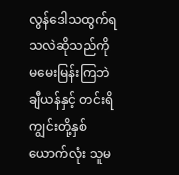လွန်ဒေါသထွက်ရသလဲဆိုသည်ကို မမေးမြန်းကြဘဲ ချီယန်နှင့် တင်းရိကျွင်းတို့နှစ်ယောက်လုံး သူမ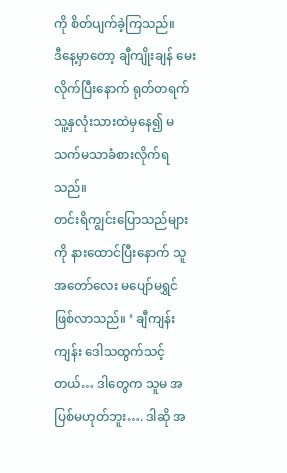ကို စိတ်ပျက်ခဲ့ကြသည်။
ဒီနေ့မှာတော့ ချီကျိုးချန် မေးလိုက်ပြီးနောက် ရုတ်တရက် သူ့နှလုံးသားထဲမှနေ၍ မသက်မသာခံစားလိုက်ရသည်။
တင်းရိကျွင်းပြောသည်များကို နားထောင်ပြီးနောက် သူ အတော်လေး မပျော်မရွှင်ဖြစ်လာသည်။ ‘ ချီကျန်းကျန်း ဒေါသထွက်သင့်တယ်… ဒါတွေက သူမ အပြစ်မဟုတ်ဘူး…. ဒါဆို အ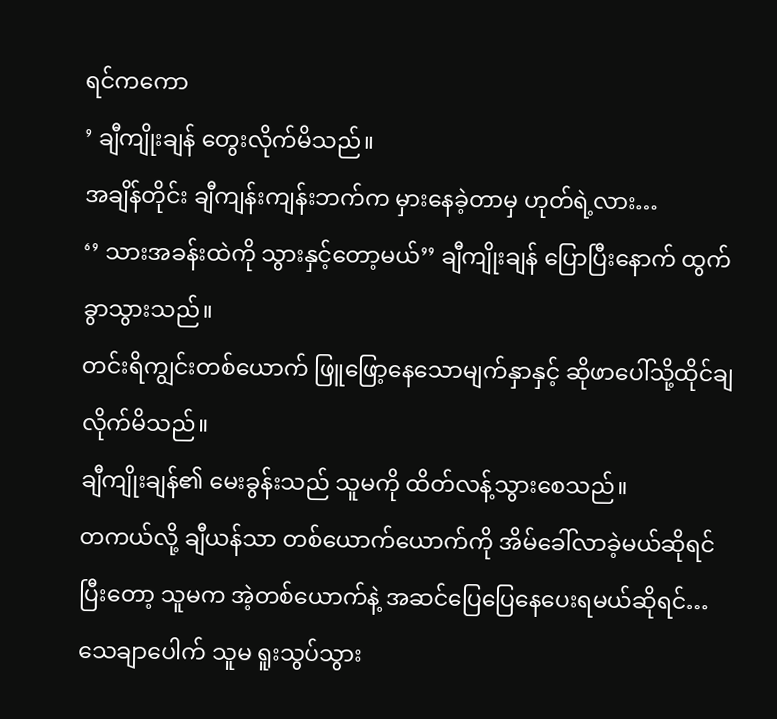ရင်ကကော
’ ချီကျိုးချန် တွေးလိုက်မိသည်။
အချိန်တိုင်း ချီကျန်းကျန်းဘက်က မှားနေခဲ့တာမှ ဟုတ်ရဲ့လား…
‘’ သားအခန်းထဲကို သွားနှင့်တော့မယ်’’ ချီကျိုးချန် ပြောပြီးနောက် ထွက်ခွာသွားသည်။
တင်းရိကျွင်းတစ်ယောက် ဖြူဖြော့နေသောမျက်နှာနှင့် ဆိုဖာပေါ်သို့ထိုင်ချလိုက်မိသည်။
ချီကျိုးချန်၏ မေးခွန်းသည် သူမကို ထိတ်လန့်သွားစေသည်။
တကယ်လို့ ချီယန်သာ တစ်ယောက်ယောက်ကို အိမ်ခေါ်လာခဲ့မယ်ဆိုရင် ပြီးတော့ သူမက အဲ့တစ်ယောက်နဲ့ အဆင်ပြေပြေနေပေးရမယ်ဆိုရင်… သေချာပေါက် သူမ ရူးသွပ်သွား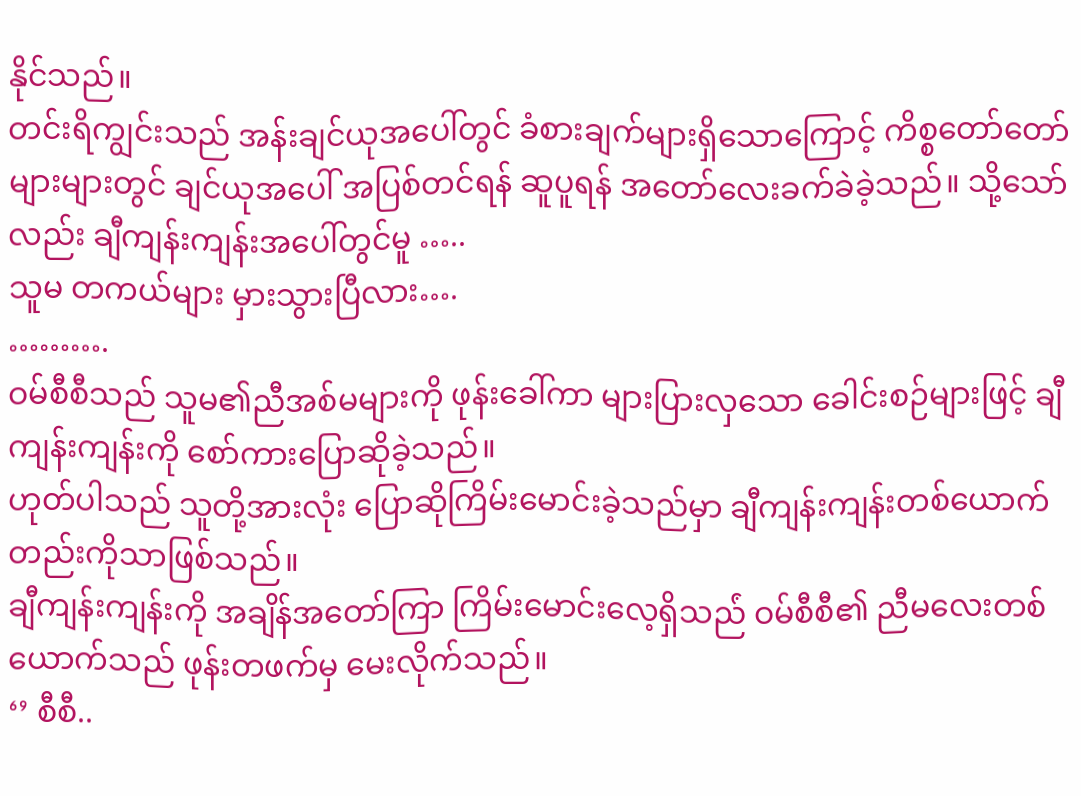နိုင်သည်။
တင်းရိကျွင်းသည် အန်းချင်ယုအပေါ်တွင် ခံစားချက်များရှိသောကြောင့် ကိစ္စတော်တော်များများတွင် ချင်ယုအပေါ် အပြစ်တင်ရန် ဆူပူရန် အတော်လေးခက်ခဲခဲ့သည်။ သို့သော်လည်း ချီကျန်းကျန်းအပေါ်တွင်မူ …..
သူမ တကယ်များ မှားသွားပြီလား….
……….
ဝမ်စီစီသည် သူမ၏ညီအစ်မများကို ဖုန်းခေါ်ကာ များပြားလှသော ခေါင်းစဉ်များဖြင့် ချီကျန်းကျန်းကို စော်ကားပြောဆိုခဲ့သည်။
ဟုတ်ပါသည် သူတို့အားလုံး ပြောဆိုကြိမ်းမောင်းခဲ့သည်မှာ ချီကျန်းကျန်းတစ်ယောက်တည်းကိုသာဖြစ်သည်။
ချီကျန်းကျန်းကို အချိန်အတော်ကြာ ကြိမ်းမောင်းလေ့ရှိသည်ံ ဝမ်စီစီ၏ ညီမလေးတစ်ယောက်သည် ဖုန်းတဖက်မှ မေးလိုက်သည်။
‘’ စီစီ..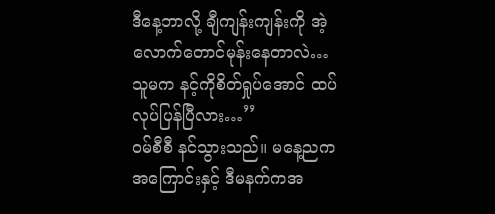ဒီနေ့ဘာလို့ ချီကျန်းကျန်းကို အဲ့လောက်တောင်မုန်းနေတာလဲ… သူမက နင့်ကိုစိတ်ရှုပ်အောင် ထပ်လုပ်ပြန်ပြီလား…’’
ဝမ်စီစီ နင်သွားသည်။ မနေ့ညကအကြောင်းနှင့် ဒီမနက်ကအ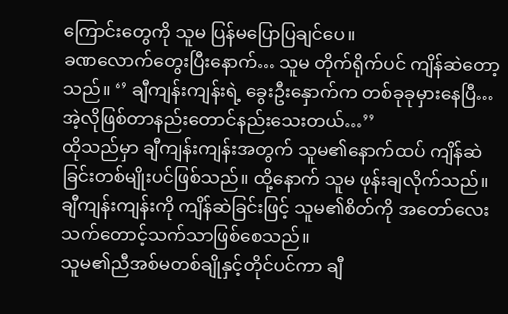ကြောင်းတွေကို သူမ ပြန်မပြောပြချင်ပေ။
ခဏလောက်တွေးပြီးနောက်… သူမ တိုက်ရိုက်ပင် ကျိန်ဆဲတော့သည်။ ‘’ ချီကျန်းကျန်းရဲ့ ခွေးဦးနှောက်က တစ်ခုခုမှားနေပြီ… အဲ့လိုဖြစ်တာနည်းတောင်နည်းသေးတယ်…’’
ထိုသည်မှာ ချီကျန်းကျန်းအတွက် သူမ၏နောက်ထပ် ကျိန်ဆဲခြင်းတစ်မျိုးပင်ဖြစ်သည်။ ထို့နောက် သူမ ဖုန်းချလိုက်သည်။
ချီကျန်းကျန်းကို ကျိန်ဆဲခြင်းဖြင့် သူမ၏စိတ်ကို အတော်လေး သက်တောင့်သက်သာဖြစ်စေသည်။
သူမ၏ညီအစ်မတစ်ချိုနှင့်တိုင်ပင်ကာ ချီ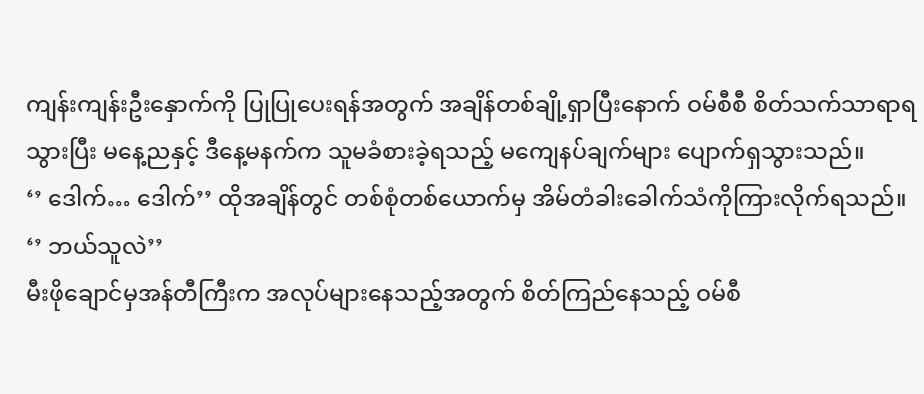ကျန်းကျန်းဦးနှောက်ကို ပြုပြုပေးရန်အတွက် အချိန်တစ်ချို့ရှာပြီးနောက် ဝမ်စီစီ စိတ်သက်သာရာရသွားပြီး မနေ့ညနှင့် ဒီနေ့မနက်က သူမခံစားခဲ့ရသည့် မကျေနပ်ချက်များ ပျောက်ရှသွားသည်။
‘’ ဒေါက်… ဒေါက်’’ ထိုအချိန်တွင် တစ်စုံတစ်ယောက်မှ အိမ်တံခါးခေါက်သံကိုကြားလိုက်ရသည်။
‘’ ဘယ်သူလဲ’’
မီးဖိုချောင်မှအန်တီကြီးက အလုပ်များနေသည့်အတွက် စိတ်ကြည်နေသည့် ဝမ်စီ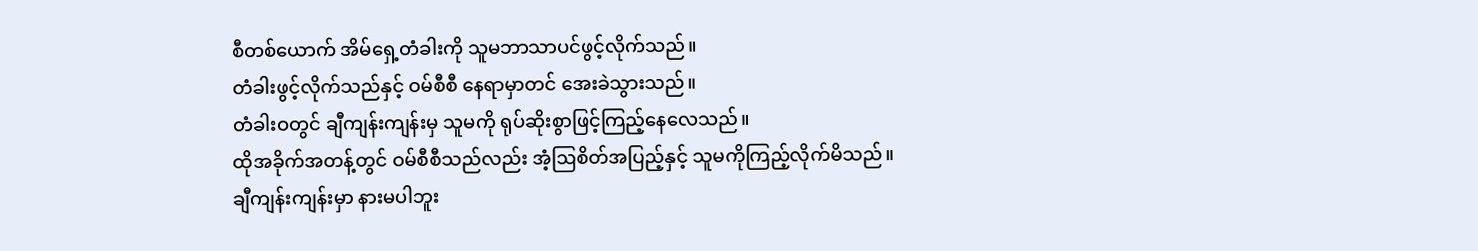စီတစ်ယောက် အိမ်ရှေ့တံခါးကို သူမဘာသာပင်ဖွင့်လိုက်သည်။
တံခါးဖွင့်လိုက်သည်နှင့် ဝမ်စီစီ နေရာမှာတင် အေးခဲသွားသည်။
တံခါးဝတွင် ချီကျန်းကျန်းမှ သူမကို ရုပ်ဆိုးစွာဖြင့်ကြည့်နေလေသည်။
ထိုအခိုက်အတန့်တွင် ဝမ်စီစီသည်လည်း အံ့ဩစိတ်အပြည့်နှင့် သူမကိုကြည့်လိုက်မိသည်။
ချီကျန်းကျန်းမှာ နားမပါဘူး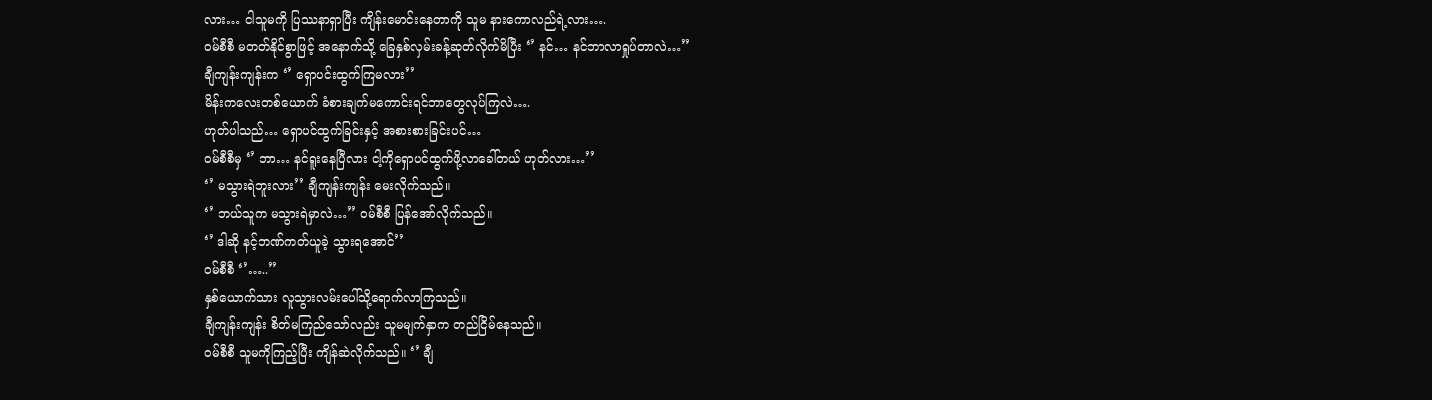လား… ငါသူမကို ပြဿနာရှာပြီး ကျိန်းမောင်းနေတာကို သူမ နားကောလည်ရဲ့လား….
ဝမ်စီစီ မတတ်နိုင်စွာဖြင့် အနောက်သို့ ခြေနှစ်လှမ်းခန့်ဆုတ်လိုက်မိပြီး ‘’ နင်… နင်ဘာလာရှုပ်တာလဲ…’’
ချီကျန်းကျန်းက ‘’ ရှောပင်းထွက်ကြမလား’’
မိန်းကလေးတစ်ယောက် ခံစားချက်မကောင်းရင်ဘာတွေလုပ်ကြလဲ….
ဟုတ်ပါသည်… ရှောပင်ထွက်ခြင်းနှင့် အစားစားခြင်းပင်…
ဝမ်စီစီမှ ‘’ ဘာ… နင်ရူးနေပြီလား ငါ့ကိုရှောပင်ထွက်ဖို့လာခေါ်တယ် ဟုတ်လား…’’
‘’ မသွားရဲဘူးလား’’ ချီကျန်းကျန်း မေးလိုက်သည်။
‘’ ဘယ်သူက မသွားရဲမှာလဲ…’’ ဝမ်စီစီ ပြန်အော်လိုက်သည်။
‘’ ဒါဆို နင့်ဘဏ်ကတ်ယူခဲ့ သွားရအောင်’’
ဝမ်စီစီ ‘’…..’’
နှစ်ယောက်သား လူသွားလမ်းပေါ်သို့ရောက်လာကြသည်။
ချီကျန်းကျန်း စိတ်မကြည်သော်လည်း သူမမျက်နှာက တည်ငြိမ်နေသည်။
ဝမ်စီစီ သူမကိုကြည့်ပြီး ကျိန်ဆဲလိုက်သည်။ ‘’ ချီ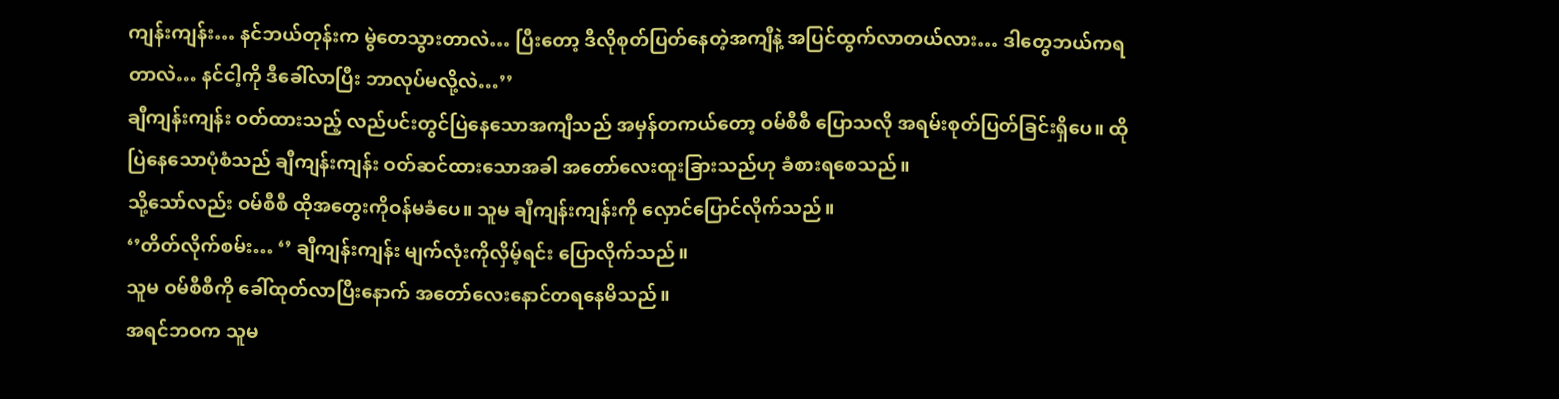ကျန်းကျန်း… နင်ဘယ်တုန်းက မွဲတေသွားတာလဲ… ပြီးတော့ ဒီလိုစုတ်ပြတ်နေတဲ့အကျီနဲ့ အပြင်ထွက်လာတယ်လား… ဒါတွေဘယ်ကရတာလဲ… နင်ငါ့ကို ဒီခေါ်လာပြီး ဘာလုပ်မလို့လဲ…’’
ချီကျန်းကျန်း ဝတ်ထားသည့် လည်ပင်းတွင်ပြဲနေသောအကျီသည် အမှန်တကယ်တော့ ဝမ်စီစီ ပြောသလို အရမ်းစုတ်ပြတ်ခြင်းရှိပေ။ ထိုပြဲနေသောပုံစံသည် ချီကျန်းကျန်း ဝတ်ဆင်ထားသောအခါ အတော်လေးထူးခြားသည်ဟု ခံစားရစေသည်။
သို့သော်လည်း ဝမ်စီစီ ထိုအတွေးကိုဝန်မခံပေ။ သူမ ချီကျန်းကျန်းကို လှောင်ပြောင်လိုက်သည်။
‘’တိတ်လိုက်စမ်း… ‘’ ချီကျန်းကျန်း မျက်လုံးကိုလှိမ့်ရင်း ပြောလိုက်သည်။
သူမ ဝမ်စီစီကို ခေါ်ထုတ်လာပြီးနောက် အတော်လေးနောင်တရနေမိသည်။
အရင်ဘဝက သူမ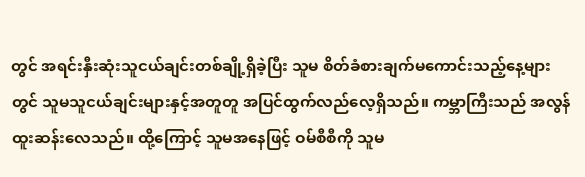တွင် အရင်းနှီးဆုံးသူငယ်ချင်းတစ်ချို့ရှိခဲ့ပြီး သူမ စိတ်ခံစားချက်မကောင်းသည့်နေ့များတွင် သူမသူငယ်ချင်းများနှင့်အတူတူ အပြင်ထွက်လည်လေ့ရှိသည်။ ကမ္ဘာကြီးသည် အလွန်ထူးဆန်းလေသည်။ ထို့ကြောင့် သူမအနေဖြင့် ဝမ်စီစီကို သူမ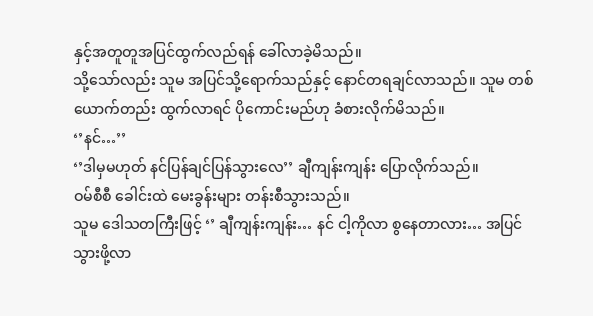နှင့်အတူတူအပြင်ထွက်လည်ရန် ခေါ်လာခဲ့မိသည်။
သို့သော်လည်း သူမ အပြင်သို့ရောက်သည်နှင့် နောင်တရချင်လာသည်။ သူမ တစ်ယောက်တည်း ထွက်လာရင် ပိုကောင်းမည်ဟု ခံစားလိုက်မိသည်။
‘’နင်…’’
‘’ဒါမှမဟုတ် နင်ပြန်ချင်ပြန်သွားလေ’’ ချီကျန်းကျန်း ပြောလိုက်သည်။
ဝမ်စီစီ ခေါင်းထဲ မေးခွန်းများ တန်းစီသွားသည်။
သူမ ဒေါသတကြီးဖြင့် ‘’ ချီကျန်းကျန်း… နင် ငါ့ကိုလာ စွနေတာလား… အပြင်သွားဖို့လာ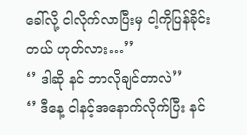ခေါ်လို့ ငါလိုက်လာပြီးမှ ငါ့ကိုပြန်ခိုင်းတယ် ဟုတ်လား…’’
‘’ ဒါဆို နင် ဘာလိုချင်တာလဲ’’
‘’ ဒီနေ့ ငါနင့်အနောက်လိုက်ပြီး နင်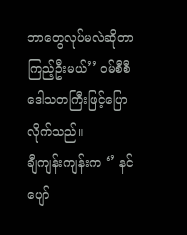ဘာတွေလုပ်မလဲဆိုတာ ကြည့်ဦးမယ်’’ ဝမ်စီစီ ဒေါသတကြီးဖြင့်ပြောလိုက်သည်။
ချီကျန်းကျန်းက ‘’ နင် ပျော်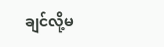ချင်လို့မ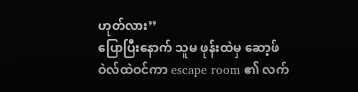ဟုတ်လား’’
ပြောပြီးနောက် သူမ ဖုန်းထဲမှ ဆော့ဖ်ဝဲလ်ထဲဝင်ကာ escape room ၏ လက်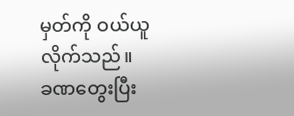မှတ်ကို ဝယ်ယူလိုက်သည်။
ခဏတွေးပြီး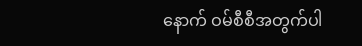နောက် ဝမ်စီစီအတွက်ပါ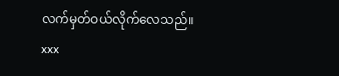လက်မှတ်ဝယ်လိုက်လေသည်။
xxx